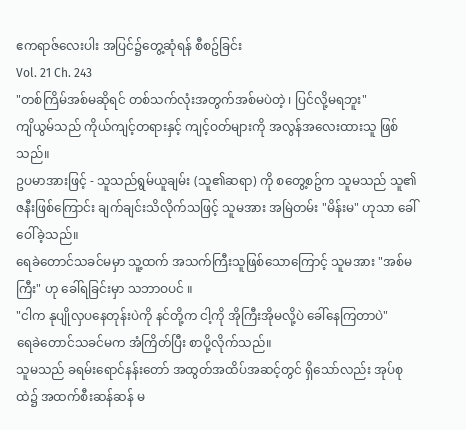ဧကရာဇ်လေးပါး အပြင်၌တွေ့ဆုံရန် စီစဥ်ခြင်း
Vol. 21 Ch. 243
"တစ်ကြိမ်အစ်မဆိုရင် တစ်သက်လုံးအတွက်အစ်မပဲတဲ့ ၊ ပြင်လို့မရဘူး"
ကျိယွမ်သည် ကိုယ်ကျင့်တရားနှင့် ကျင့်ဝတ်များကို အလွန်အလေးထားသူ ဖြစ်သည်။
ဥပမာအားဖြင့် - သူသည်ရွမ်ယူချမ်း (သူ၏ဆရာ) ကို စတွေ့စဥ်က သူမသည် သူ၏ဇနီးဖြစ်ကြောင်း ချက်ချင်းသိလိုက်သဖြင့် သူမအား အမြဲတမ်း "မိန်းမ" ဟုသာ ခေါ်ဝေါ်ခဲ့သည်။
ရေခဲတောင်သခင်မမှာ သူ့ထက် အသက်ကြီးသူဖြစ်သောကြောင့် သူမအား "အစ်မကြီး" ဟု ခေါ်ရခြင်းမှာ သဘာဝပင် ။
"ငါက နုပျိုလှပနေတုန်းပဲကို နင်တို့က ငါ့ကို အိုကြီးအိုမလို့ပဲ ခေါ်နေကြတာပဲ"
ရေခဲတောင်သခင်မက အံကြိတ်ပြီး စာပို့လိုက်သည်။
သူမသည် ခရမ်းရောင်နန်းတော် အထွတ်အထိပ်အဆင့်တွင် ရှိသော်လည်း အုပ်စုထဲ၌ အထက်စီးဆန်ဆန် မ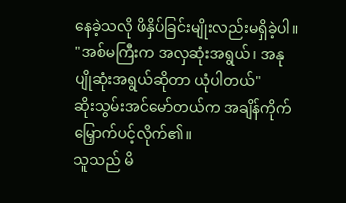နေခဲ့သလို ဖိနှိပ်ခြင်းမျိုးလည်းမရှိခဲ့ပါ။
"အစ်မကြီးက အလှဆုံးအရွယ်၊ အနုပျိုဆုံးအရွယ်ဆိုတာ ယုံပါတယ်"
ဆိုးသွမ်းအင်မော်တယ်က အချိန်ကိုက် မြှောက်ပင့်လိုက်၏။
သူသည် မိ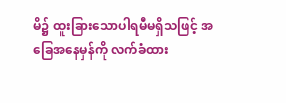မိ၌ ထူးခြားသောပါရမီမရှိသဖြင့် အခြေအနေမှန်ကို လက်ခံထား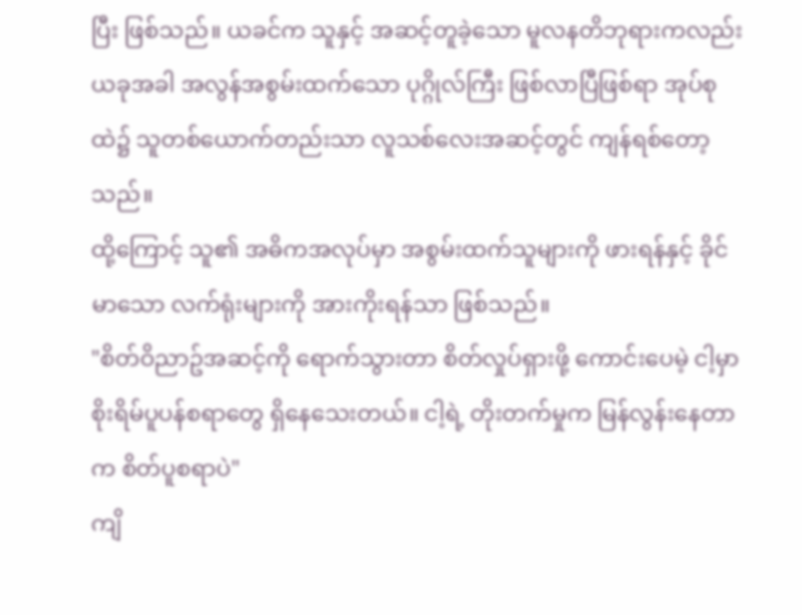ပြီး ဖြစ်သည်။ ယခင်က သူနှင့် အဆင့်တူခဲ့သော မူလနတိဘုရားကလည်း ယခုအခါ အလွန်အစွမ်းထက်သော ပုဂ္ဂိုလ်ကြီး ဖြစ်လာပြီဖြစ်ရာ အုပ်စုထဲ၌ သူတစ်ယောက်တည်းသာ လူသစ်လေးအဆင့်တွင် ကျန်ရစ်တော့သည်။
ထို့ကြောင့် သူ၏ အဓိကအလုပ်မှာ အစွမ်းထက်သူများကို ဖားရန်နှင့် ခိုင်မာသော လက်ရုံးများကို အားကိုးရန်သာ ဖြစ်သည်။
"စိတ်ဝိညာဥ်အဆင့်ကို ရောက်သွားတာ စိတ်လှုပ်ရှားဖို့ ကောင်းပေမဲ့ ငါ့မှာ စိုးရိမ်ပူပန်စရာတွေ ရှိနေသေးတယ်။ ငါ့ရဲ့ တိုးတက်မှုက မြန်လွန်းနေတာက စိတ်ပူစရာပဲ"
ကျိ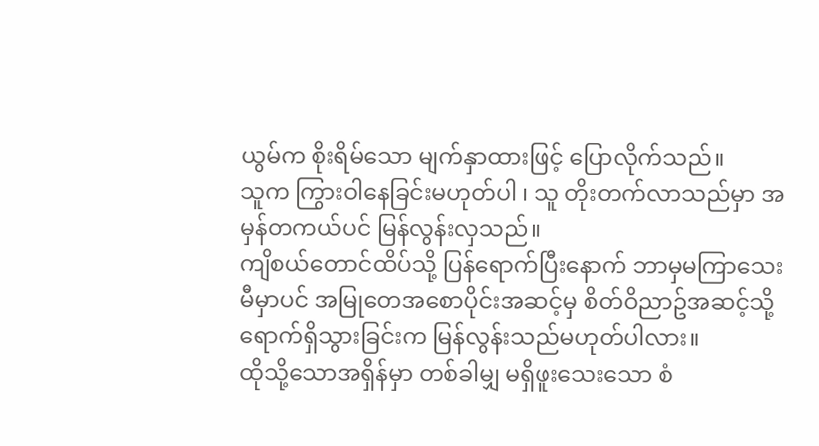ယွမ်က စိုးရိမ်သော မျက်နှာထားဖြင့် ပြောလိုက်သည်။
သူက ကြွားဝါနေခြင်းမဟုတ်ပါ ၊ သူ တိုးတက်လာသည်မှာ အမှန်တကယ်ပင် မြန်လွန်းလှသည်။
ကျိစယ်တောင်ထိပ်သို့ ပြန်ရောက်ပြီးနောက် ဘာမှမကြာသေးမီမှာပင် အမြုတေအစောပိုင်းအဆင့်မှ စိတ်ဝိညာဥ်အဆင့်သို့ ရောက်ရှိသွားခြင်းက မြန်လွန်းသည်မဟုတ်ပါလား။
ထိုသို့သောအရှိန်မှာ တစ်ခါမျှ မရှိဖူးသေးသော စံ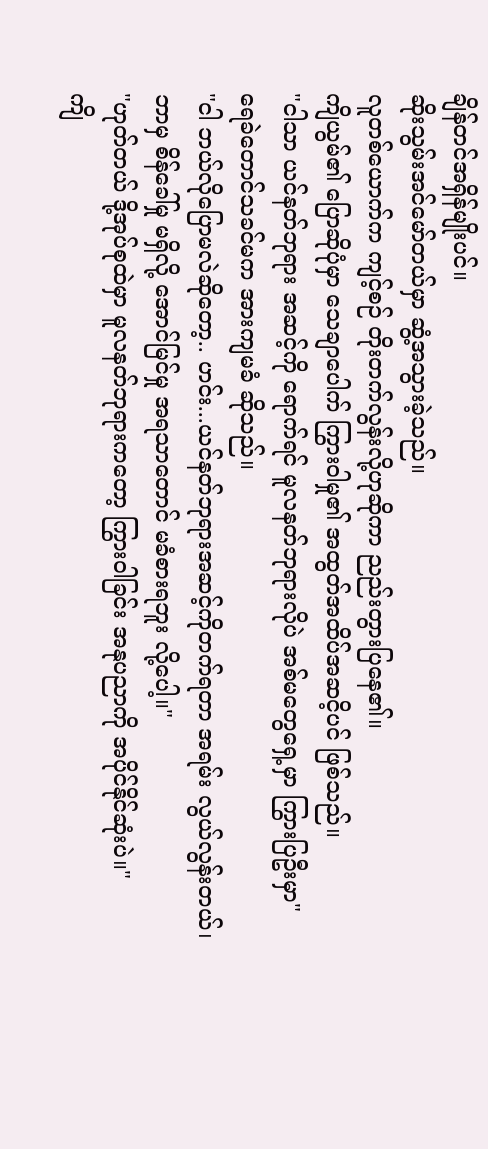ချိန်တင်အရှိန်မျိုးပင်။
ဆိုးသွမ်းအင်မော်တယ်မှာ ဆွံ့အသွားခဲ့သည်။
လူတစ်ယောက်က ကျင့်စဉ် တိုးတက်လွန်းလို့ဟုဆိုကာ ညည်းတွားပြနေ၏။
ကျိယွမ်၏ ပြောဆိုပုံမှာ သေချာပေါက် ကြွားဝါမှု၏ အထွတ်အထိပ်အဆငိ့ပင် ဖြစ်သည်။
"ငါသာ ယင်နတ်ဘုရား အဆင့်ကို ရောက်ရင် မူလနတ်ဘုရားလိုပဲ အစ်မတွေရှေ့မှာ ကြွားပြဦးမှာ"
ရေခဲတောင်သခင်မက အားကျမခံ ဆိုသည်။
"ငါ ဘယ်လိုပြောမလဲဆိုတော့.. ဟင်း...ယင်နတ်ဘုရားအဆင့်ကိုတက်ရတာ အရမ်း လွယ်လွန်းတယ်၊ ဘာမှ စိန်ခေါ်မှု မရှိလို့ အောင်မြင်မှု အရသာတောင် မခံစားရဘူး လို့ပေါ့။"
"ဟုတ်တယ် ဒို့အုပ်စုထဲမှာ မူလနတ်ဘုရားကတော့ ကြွားဝါခြင်း အနုပညာကို အပိုင်နိုင်ဆုံးပဲ။"
ကျိ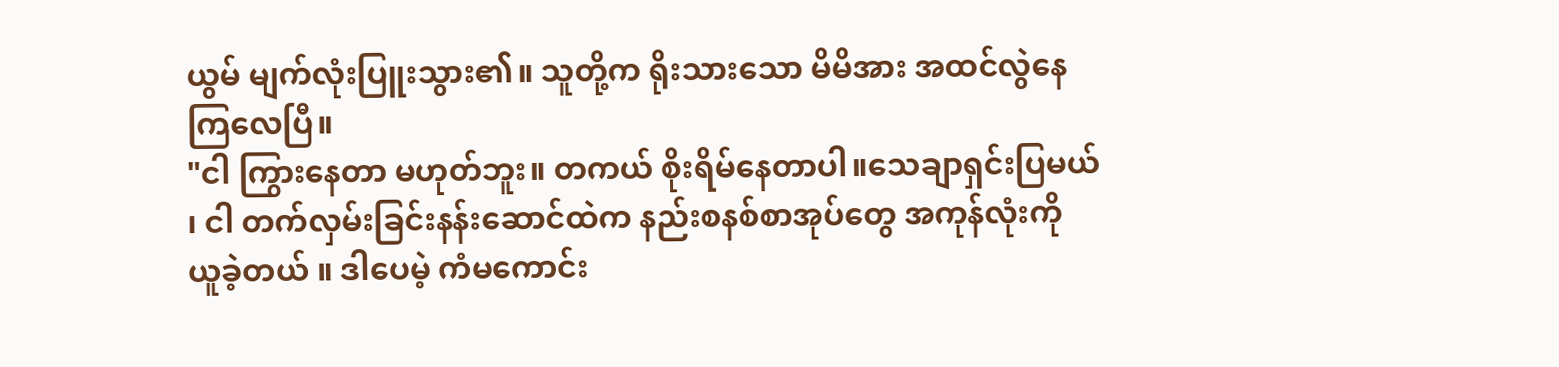ယွမ် မျက်လုံးပြူးသွား၏။ သူတို့က ရိုးသားသော မိမိအား အထင်လွဲနေကြလေပြီ။
"ငါ ကြွားနေတာ မဟုတ်ဘူး။ တကယ် စိုးရိမ်နေတာပါ။သေချာရှင်းပြမယ် ၊ ငါ တက်လှမ်းခြင်းနန်းဆောင်ထဲက နည်းစနစ်စာအုပ်တွေ အကုန်လုံးကို ယူခဲ့တယ် ။ ဒါပေမဲ့ ကံမကောင်း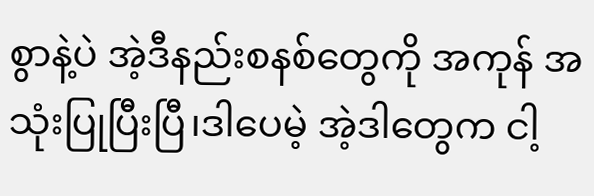စွာနဲ့ပဲ အဲ့ဒီနည်းစနစ်တွေကို အကုန် အသုံးပြုပြီးပြီ၊ဒါပေမဲ့ အဲ့ဒါတွေက ငါ့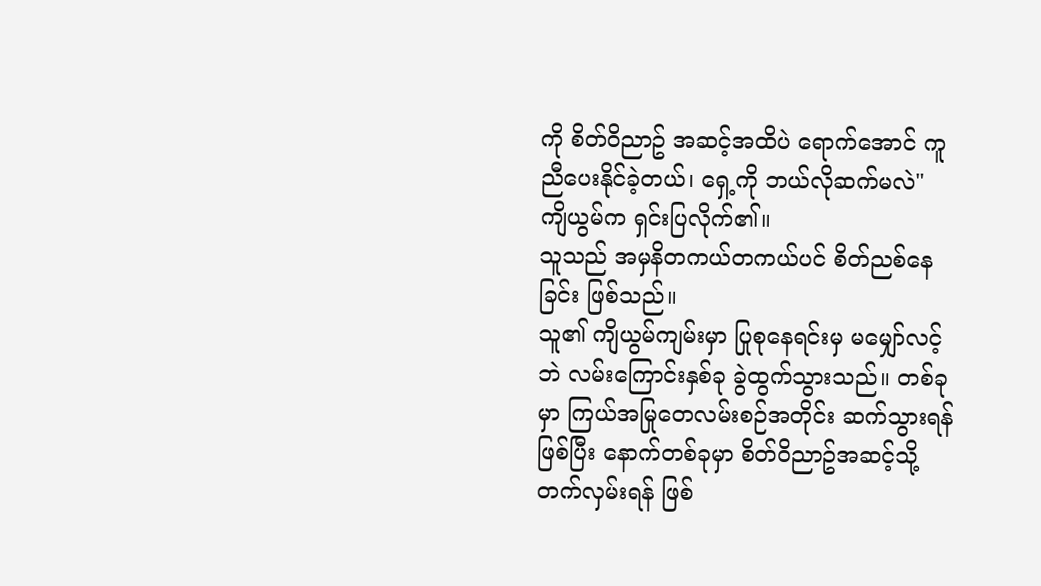ကို စိတ်ဝိညာဥ် အဆင့်အထိပဲ ရောက်အောင် ကူညီပေးနိုင်ခဲ့တယ်၊ ရှေ့ကို ဘယ်လိုဆက်မလဲ"
ကျိယွမ်က ရှင်းပြလိုက်၏။
သူသည် အမှနိတကယ်တကယ်ပင် စိတ်ညစ်နေခြင်း ဖြစ်သည်။
သူ၏ ကျိယွမ်ကျမ်းမှာ ပြုစုနေရင်းမှ မမျှော်လင့်ဘဲ လမ်းကြောင်းနှစ်ခု ခွဲထွက်သွားသည်။ တစ်ခုမှာ ကြယ်အမြုတေလမ်းစဉ်အတိုင်း ဆက်သွားရန်ဖြစ်ပြီး နောက်တစ်ခုမှာ စိတ်ဝိညာဥ်အဆင့်သို့ တက်လှမ်းရန် ဖြစ်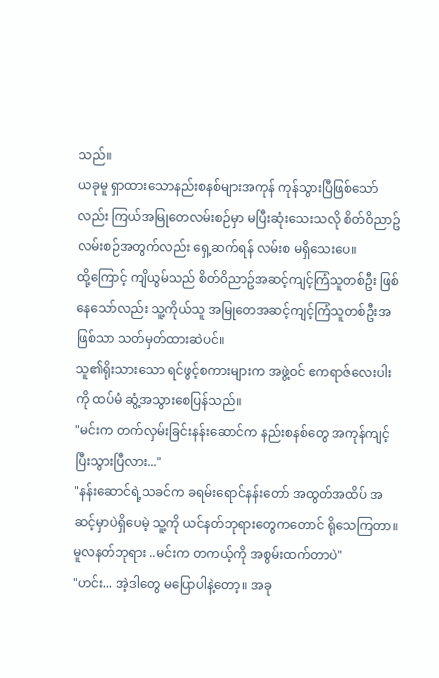သည်။
ယခုမူ ရှာထားသောနည်းစနစ်များအကုန် ကုန်သွားပြီဖြစ်သော်လည်း ကြယ်အမြုတေလမ်းစဉ်မှာ မပြီးဆုံးသေးသလို စိတ်ဝိညာဥ် လမ်းစဉ်အတွက်လည်း ရှေ့ဆက်ရန် လမ်းစ မရှိသေးပေ။
ထို့ကြောင့် ကျိယွမ်သည် စိတ်ဝိညာဥ်အဆင့်ကျင့်ကြံသူတစ်ဦး ဖြစ်နေသော်လည်း သူ့ကိုယ်သူ အမြုတေအဆင့်ကျင့်ကြံသူတစ်ဦးအဖြစ်သာ သတ်မှတ်ထားဆဲပင်။
သူ၏ရိုးသားသော ရင်ဖွင့်စကားများက အဖွဲ့ဝင် ဧကရာဇ်လေးပါးကို ထပ်မံ ဆွံ့အသွားစေပြန်သည်။
"မင်းက တက်လှမ်းခြင်းနန်းဆောင်က နည်းစနစ်တွေ အကုန်ကျင့်ပြီးသွားပြီလား..."
"နန်းဆောင်ရဲ့သခင်က ခရမ်းရောင်နန်းတော် အထွတ်အထိပ် အဆင့်မှာပဲရှိပေမဲ့ သူ့ကို ယင်နတ်ဘုရားတွေကတောင် ရိုသေကြတာ။ မူလနတ်ဘုရား ..မင်းက တကယ့်ကို အစွမ်းထက်တာပဲ"
"ဟင်း... အဲ့ဒါတွေ မပြောပါနဲ့တော့။ အခု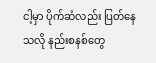ငါ့မှာ ပိုက်ဆံလည်း ပြတ်နေသလို နည်းစနစ်တွေ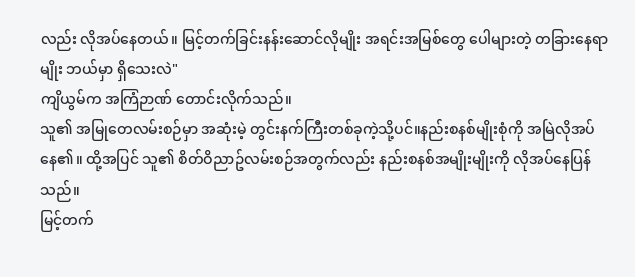လည်း လိုအပ်နေတယ်။ မြင့်တက်ခြင်းနန်းဆောင်လိုမျိုး အရင်းအမြစ်တွေ ပေါများတဲ့ တခြားနေရာမျိုး ဘယ်မှာ ရှိသေးလဲ"
ကျိယွမ်က အကြံဉာဏ် တောင်းလိုက်သည်။
သူ၏ အမြုတေလမ်းစဉ်မှာ အဆုံးမဲ့ တွင်းနက်ကြီးတစ်ခုကဲ့သို့ပင်။နည်းစနစ်မျိုးစုံကို အမြဲလိုအပ်နေ၏။ ထို့အပြင် သူ၏ စိတ်ဝိညာဥ်လမ်းစဉ်အတွက်လည်း နည်းစနစ်အမျိုးမျိုးကို လိုအပ်နေပြန်သည်။
မြင့်တက်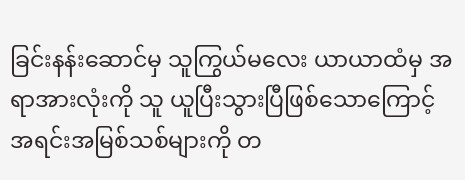ခြင်းနန်းဆောင်မှ သူကြွယ်မလေး ယာယာထံမှ အရာအားလုံးကို သူ ယူပြီးသွားပြီဖြစ်သောကြောင့် အရင်းအမြစ်သစ်များကို တ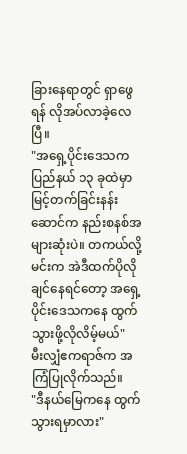ခြားနေရာတွင် ရှာဖွေရန် လိုအပ်လာခဲ့လေပြီ။
"အရှေ့ပိုင်းဒေသက ပြည်နယ် ၁၃ ခုထဲမှာ မြင့်တက်ခြင်းနန်းဆောင်က နည်းစနစ်အများဆုံးပဲ။ တကယ်လို့မင်းက အဲဒီထက်ပိုလိုချင်နေရင်တော့ အရှေ့ပိုင်းဒေသကနေ ထွက်သွားဖို့လိုလိမ့်မယ်"
မီးလျှံဧကရာဇ်က အကြံပြုလိုက်သည်။
"ဒီနယ်မြေကနေ ထွက်သွားရမှာလား"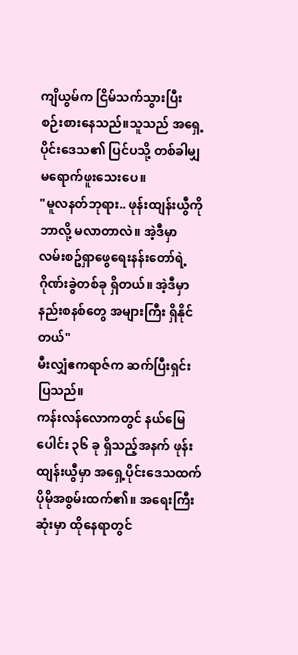ကျိယွမ်က ငြိမ်သက်သွားပြီး စဉ်းစားနေသည်။သူသည် အရှေ့ပိုင်းဒေသ၏ ပြင်ပသို့ တစ်ခါမျှ မရောက်ဖူးသေးပေ။
"မူလနတ်ဘုရား.. ဖုန်းထျန်းယွီကို ဘာလို့ မလာတာလဲ။ အဲ့ဒီမှာ လမ်းစဥ်ရှာဖွေရေးနန်းတော်ရဲ့ ဂိုဏ်းခွဲတစ်ခု ရှိတယ်။ အဲ့ဒီမှာ နည်းစနစ်တွေ အများကြီး ရှိနိုင်တယ်"
မီးလျှံဧကရာဇ်က ဆက်ပြီးရှင်းပြသည်။
ကန်းလန်လောကတွင် နယ်မြေပေါင်း ၃၆ ခု ရှိသည့်အနက် ဖုန်းထျန်းယွီမှာ အရှေ့ပိုင်းဒေသထက် ပိုမိုအစွမ်းထက်၏။ အရေးကြီးဆုံးမှာ ထိုနေရာတွင်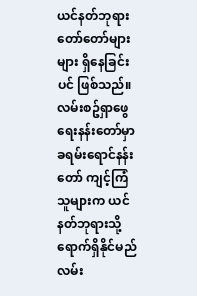ယင်နတ်ဘုရားတော်တော်များများ ရှိနေခြင်းပင် ဖြစ်သည်။
လမ်းစဥ်ရှာဖွေရေးနန်းတော်မှာ ခရမ်းရောင်နန်းတော် ကျင့်ကြံသူများက ယင်နတ်ဘုရားသို့ရောက်ရှိနိုင်မည်လမ်း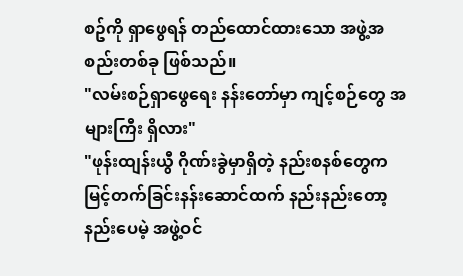စဥ်ကို ရှာဖွေရန် တည်ထောင်ထားသော အဖွဲ့အစည်းတစ်ခု ဖြစ်သည်။
"လမ်းစဉ်ရှာဖွေရေး နန်းတော်မှာ ကျင့်စဉ်တွေ အများကြီး ရှိလား"
"ဖုန်းထျန်းယွီ ဂိုဏ်းခွဲမှာရှိတဲ့ နည်းစနစ်တွေက မြင့်တက်ခြင်းနန်းဆောင်ထက် နည်းနည်းတော့ နည်းပေမဲ့ အဖွဲ့ဝင်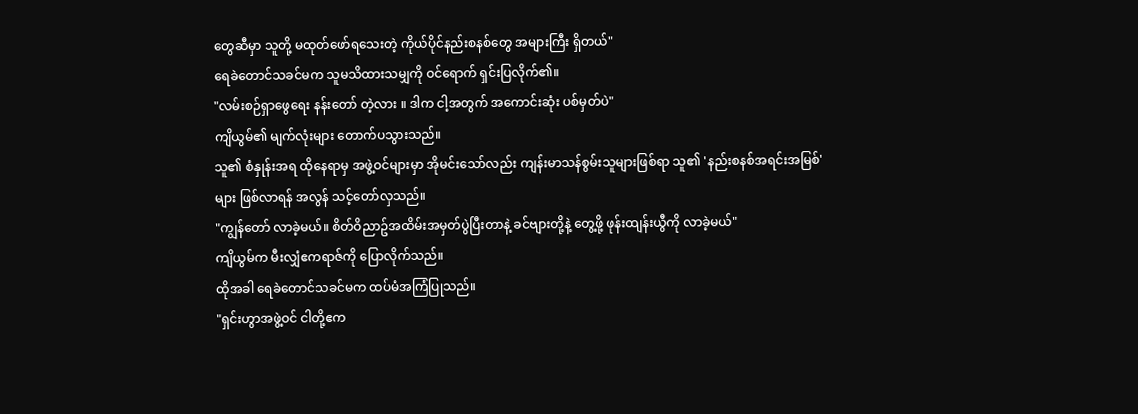တွေဆီမှာ သူတို့ မထုတ်ဖော်ရသေးတဲ့ ကိုယ်ပိုင်နည်းစနစ်တွေ အများကြီး ရှိတယ်"
ရေခဲတောင်သခင်မက သူမသိထားသမျှကို ဝင်ရောက် ရှင်းပြလိုက်၏။
"လမ်းစဉ်ရှာဖွေရေး နန်းတော် တဲ့လား ။ ဒါက ငါ့အတွက် အကောင်းဆုံး ပစ်မှတ်ပဲ"
ကျိယွမ်၏ မျက်လုံးများ တောက်ပသွားသည်။
သူ၏ စံနှုန်းအရ ထိုနေရာမှ အဖွဲ့ဝင်များမှာ အိုမင်းသော်လည်း ကျန်းမာသန်စွမ်းသူများဖြစ်ရာ သူ၏ 'နည်းစနစ်အရင်းအမြစ်' များ ဖြစ်လာရန် အလွန် သင့်တော်လှသည်။
"ကျွန်တော် လာခဲ့မယ်။ စိတ်ဝိညာဥ်အထိမ်းအမှတ်ပွဲပြီးတာနဲ့ ခင်ဗျားတို့နဲ့ တွေ့ဖို့ ဖုန်းထျန်းယွီကို လာခဲ့မယ်"
ကျိယွမ်က မီးလျှံဧကရာဇ်ကို ပြောလိုက်သည်။
ထိုအခါ ရေခဲတောင်သခင်မက ထပ်မံအကြံပြုသည်။
"ရှင်းဟွာအဖွဲ့ဝင် ငါတို့ဧက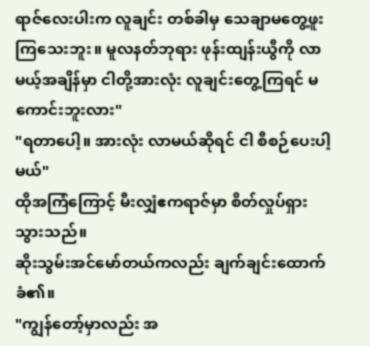ရာဇ်လေးပါးက လူချင်း တစ်ခါမှ သေချာမတွေ့ဖူးကြသေးဘူး။ မူလနတ်ဘုရား ဖုန်းထျန်းယွီကို လာမယ့်အချိန်မှာ ငါတို့အားလုံး လူချင်းတွေ့ကြရင် မကောင်းဘူးလား"
"ရတာပေါ့။ အားလုံး လာမယ်ဆိုရင် ငါ စီစဉ်ပေးပါ့မယ်"
ထိုအကြံကြောင့် မီးလျှံဧကရာဇ်မှာ စိတ်လှုပ်ရှားသွားသည်။
ဆိုးသွမ်းအင်မော်တယ်ကလည်း ချက်ချင်းထောက်ခံ၏။
"ကျွန်တော့်မှာလည်း အ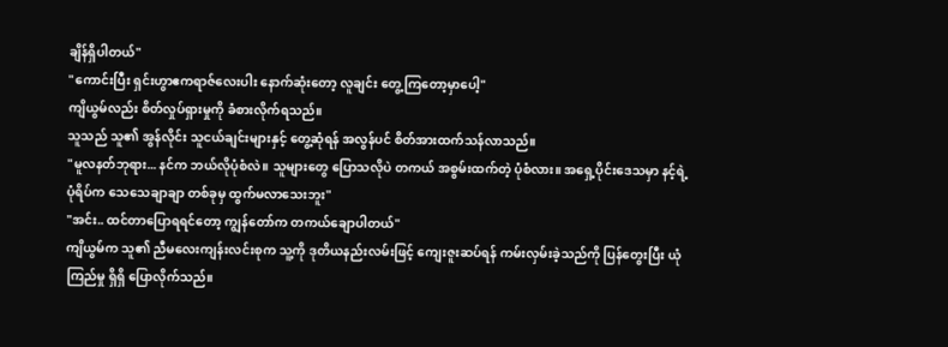ချိန်ရှိပါတယ်"
"ကောင်းပြီး ရှင်းဟွာဧကရာဇ်လေးပါး နောက်ဆုံးတော့ လူချင်း တွေ့ကြတော့မှာပေါ့"
ကျိယွမ်လည်း စိတ်လှုပ်ရှားမှုကို ခံစားလိုက်ရသည်။
သူသည် သူ၏ အွန်လိုင်း သူငယ်ချင်းများနှင့် တွေ့ဆုံရန် အလွန်ပင် စိတ်အားထက်သန်လာသည်။
"မူလနတ်ဘုရား... နင်က ဘယ်လိုပုံစံလဲ။ သူများတွေ ပြောသလိုပဲ တကယ် အစွမ်းထက်တဲ့ ပုံစံလား။ အရှေ့ပိုင်းဒေသမှာ နင့်ရဲ့ ပုံရိပ်က သေသေချာချာ တစ်ခုမှ ထွက်မလာသေးဘူး"
"အင်း.. ထင်တာပြောရရင်တော့ ကျွန်တော်က တကယ်ချောပါတယ်"
ကျိယွမ်က သူ၏ ညီမလေးကျန်းလင်းစုက သူ့ကို ဒုတိယနည်းလမ်းဖြင့် ကျေးဇူးဆပ်ရန် ကမ်းလှမ်းခဲ့သည်ကို ပြန်တွေးပြီး ယုံကြည်မှု ရှိရှိ ပြောလိုက်သည်။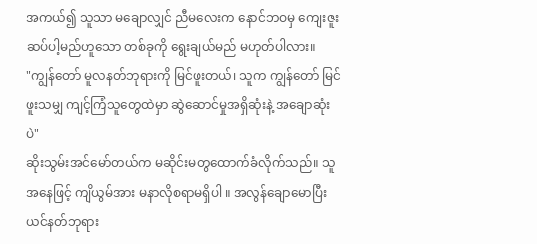အကယ်၍ သူသာ မချောလျှင် ညီမလေးက နောင်ဘဝမှ ကျေးဇူးဆပ်ပါ့မည်ဟူသော တစ်ခုကို ရွေးချယ်မည် မဟုတ်ပါလား။
"ကျွန်တော် မူလနတ်ဘုရားကို မြင်ဖူးတယ်၊ သူက ကျွန်တော် မြင်ဖူးသမျှ ကျင့်ကြံသူတွေထဲမှာ ဆွဲဆောင်မှုအရှိဆုံးနဲ့ အချောဆုံးပဲ"
ဆိုးသွမ်းအင်မော်တယ်က မဆိုင်းမတွထောက်ခံလိုက်သည်။ သူအနေဖြင့် ကျိယွမ်အား မနာလိုစရာမရှိပါ ။ အလွန်ချောမောပြီး ယင်နတ်ဘုရား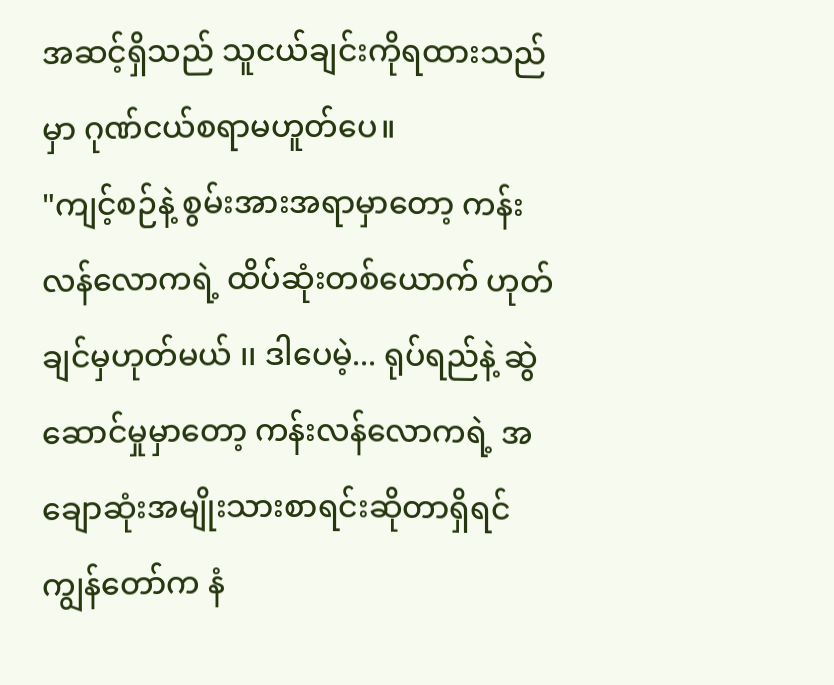အဆင့်ရှိသည် သူငယ်ချင်းကိုရထားသည်မှာ ဂုဏ်ငယ်စရာမဟူတ်ပေ။
"ကျင့်စဉ်နဲ့ စွမ်းအားအရာမှာတော့ ကန်းလန်လောကရဲ့ ထိပ်ဆုံးတစ်ယောက် ဟုတ်ချင်မှဟုတ်မယ် ၊၊ ဒါပေမဲ့... ရုပ်ရည်နဲ့ ဆွဲဆောင်မှုမှာတော့ ကန်းလန်လောကရဲ့ အချောဆုံးအမျိုးသားစာရင်းဆိုတာရှိရင် ကျွန်တော်က နံ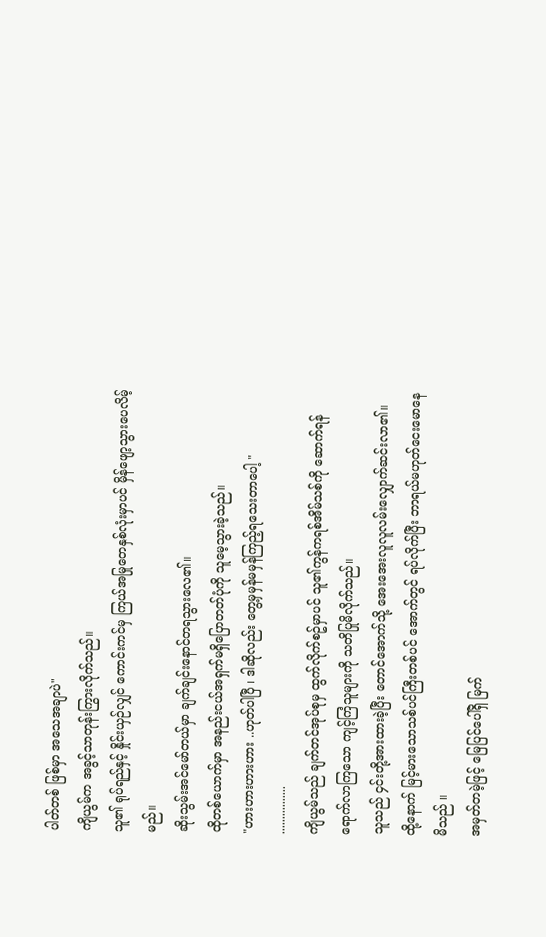ပါတ်တစ် ဖြစ်မှာ အသေအချာပဲ"
ကျိယွမ်က အခွင့်သာတုန်းကြွားလိုက်သည်။
သူ၏ ရုပ်ရည်နှင့် နှိုင်းယှဉ်လျှင် ကောင်းကင်မှ ကြယ်အမြုတေနှစ်လုံးမှာပင် မှိန်ဖျော့သွားပေလိမ့်မည်။
ဆိုးသွမ်းအင်မော်တယ်မှာ ချက်ချင်းနောင်တရသွားလေ၏။
ထိုတစ်ယောက်မှာ အနည်းငယ်အရှက်မရှိပြောတတ်ပုံကို သူမေ့သွားခဲ့သည်။
"ဟားဟားဟားဟား ..ဟုတ်ပါပြီ ၊ ဒါဆိုလည်း တွေ့မှမှန်မမှန်ကြည့်ရသေးတာပေါ့ "
................
ကျိယွမ်သည် ချက်တင်အုပ်စုမှ ထွက်လိုက်စဥ်မှာပင် သူ၏ကွန်ကရစ်အိမ်သစ်ကို ဆောက်ရန် ရောက်လာကြသော ကျင့်ကြံသူများကို သတိပြုမိလိုက်သည်။
သူသည် ၄င်းတို့အားထားခဲ့ပြီး တောင်အောက်သို့ အေးအေးလူလူလမ်းလျှောက်ဆင်းလာ၏။ ထို့နောက် မြင့်မားသောသစ်ပင်ကြီးတစ်ပင် အောက်တွင် ရပ်လိုက်ပြီး ဘာရယ်မဟုတ်ငေးမောနေမိသည် ။
အမှတ်တမဲ့ဖြင့် မြေပြင်ပေါ်ရှိ မြက်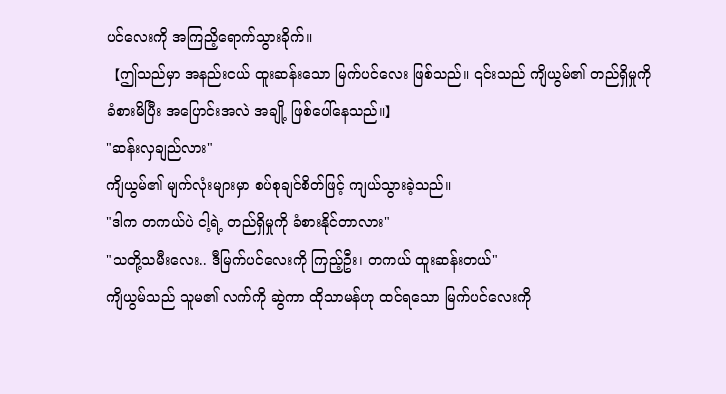ပင်လေးကို အကြညိ့ရောက်သွားခိုက်။
【ဤသည်မှာ အနည်းငယ် ထူးဆန်းသော မြက်ပင်လေး ဖြစ်သည်။ ၎င်းသည် ကျိယွမ်၏ တည်ရှိမှုကို ခံစားမိပြီး အပြောင်းအလဲ အချို့ ဖြစ်ပေါ်နေသည်။】
"ဆန်းလှချည်လား"
ကျိယွမ်၏ မျက်လုံးများမှာ စပ်စုချင်စိတ်ဖြင့် ကျယ်သွားခဲ့သည်။
"ဒါက တကယ်ပဲ ငါ့ရဲ့ တည်ရှိမှုကို ခံစားနိုင်တာလား"
"သတို့သမီးလေး.. ဒီမြက်ပင်လေးကို ကြည့်ဦး၊ တကယ် ထူးဆန်းတယ်"
ကျိယွမ်သည် သူမ၏ လက်ကို ဆွဲကာ ထိုသာမန်ဟု ထင်ရသော မြက်ပင်လေးကို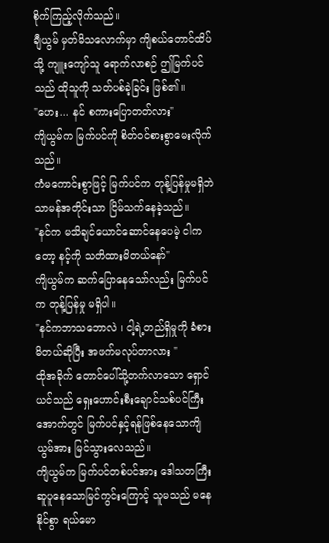စိုက်ကြည့်လိုက်သည်။
ချီယွမ် မှတ်မိသလောက်မှာ ကျိစယ်တောင်ထိပ်သို့ ကျူးကျော်သူ ရောက်လာစဉ် ဤမြက်ပင်သည် ထိုသူကို သတ်ပစ်ခဲ့ခြင်း ဖြစ်၏။
"ဟေး... နင် စကားပြောတတ်လား"
ကျိယွမ်က မြက်ပင်ကို စိတ်ဝင်စားစွာမေးလိုက်သည်။
ကံမကောင်းစွာဖြင့် မြက်ပင်က တုန့်ပြန်မှုမရှိဘဲ သာမန်အတိုင်းသာ ငြိမ်သက်နေခဲ့သည်။
"နင်က မသိချင်ယောင်ဆောင်နေပေမဲ့ ငါကတော့ နင့်ကို သတိထားမိတယ်နော်"
ကျိယွမ်က ဆက်ပြောနေသော်လည်း မြက်ပင်က တုန့်ပြန်မှု မရှိပါ။
"နင်ကဘာသဘောလဲ ၊ ငါ့ရဲ့တည်ရှိမှုကို ခံစားမိတယ်ဆိုပြီး အဖက်မလုပ်တာလား "
ထိုအခိုက် တောင်ပေါ်သို့တက်လာသော ရှောင်ယင်သည် ရှေးဟောင်းစီးချောင်သစ်ပင်ကြီးအောက်တွင် မြက်ပင်နှင့်ရန်ဖြစ်နေသောကျိယွမ်အား မြင်သွားလေသည်။
ကျိယွမ်က မြက်ပင်တစ်ပင်အား ဒေါသတကြီးဆူပူနေသောမြင်ကွင်းကြောင့် သူမသည် မနေနိုင်စွာ ရယ်မော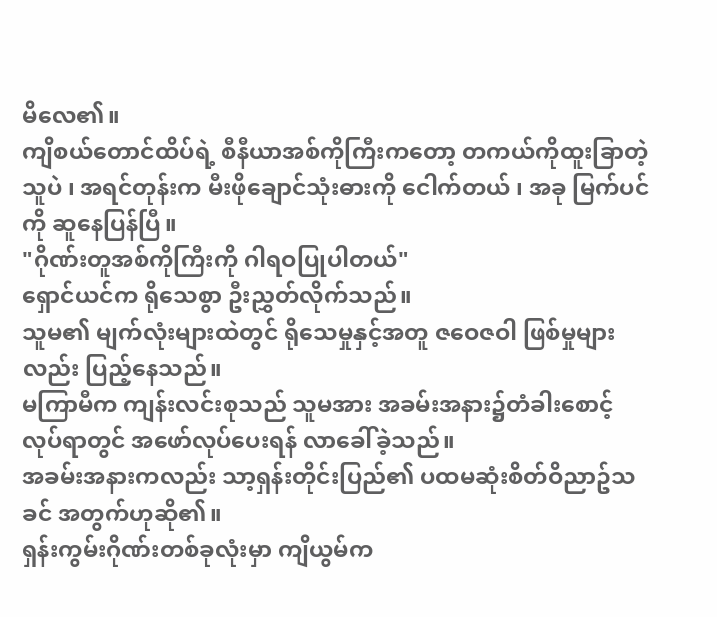မိလေ၏။
ကျိစယ်တောင်ထိပ်ရဲ့ စီနီယာအစ်ကိုကြီးကတော့ တကယ်ကိုထူးခြာတဲ့သူပဲ ၊ အရင်တုန်းက မီးဖိုချောင်သုံးဓားကို ငေါက်တယ် ၊ အခု မြက်ပင်ကို ဆူနေပြန်ပြီ။
"ဂိုဏ်းတူအစ်ကိုကြီးကို ဂါရဝပြုပါတယ်"
ရှောင်ယင်က ရိုသေစွာ ဦးညွှတ်လိုက်သည်။
သူမ၏ မျက်လုံးများထဲတွင် ရိုသေမှုနှင့်အတူ ဇဝေဇဝါ ဖြစ်မှုများလည်း ပြည့်နေသည်။
မကြာမီက ကျန်းလင်းစုသည် သူမအား အခမ်းအနား၌တံခါးစောင့်လုပ်ရာတွင် အဖော်လုပ်ပေးရန် လာခေါ်ခဲ့သည်။
အခမ်းအနားကလည်း သာ့ရှန်းတိုင်းပြည်၏ ပထမဆုံးစိတ်ဝိညာဥ်သခင် အတွက်ဟုဆို၏။
ရှန်းကွမ်းဂိုဏ်းတစ်ခုလုံးမှာ ကျိယွမ်က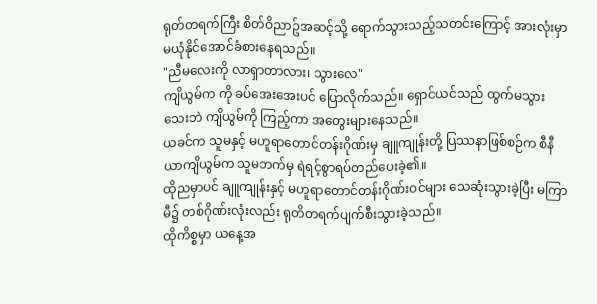ရုတ်တရက်ကြီး စိတ်ဝိညာဥ်အဆင့်သို့ ရောက်သွားသည့်သတင်းကြောင့် အားလုံးမှာ မယုံနိုင်အောင်ခံစားနေရသည်။
"ညီမလေးကို လာရှာတာလား၊ သွားလေ"
ကျိယွမ်က ကို ခပ်အေးအေးပင် ပြောလိုက်သည်။ ရှောင်ယင်သည် ထွက်မသွားသေးဘဲ ကျိယွမ်ကို ကြည့်ကာ အတွေးများနေသည်။
ယခင်က သူမနှင့် မဟူရာတောင်တန်းဂိုဏ်းမှ ချူကျုန်းတို့ ပြဿနာဖြစ်စဉ်က စီနီယာကျိယွမ်က သူမဘက်မှ ရဲရင့်စွာရပ်တည်ပေးခဲ့၏။
ထိုညမှာပင် ချူကျုန်းနှင့် မဟူရာတောင်တန်းဂိုဏ်းဝင်များ သေဆုံးသွားခဲ့ပြီး မကြာမီ၌ တစ်ဂိုဏ်းလုံးလည်း ရုတိတရက်ပျက်စီးသွားခဲ့သည်။
ထိုကိစ္စမှာ ယနေ့အ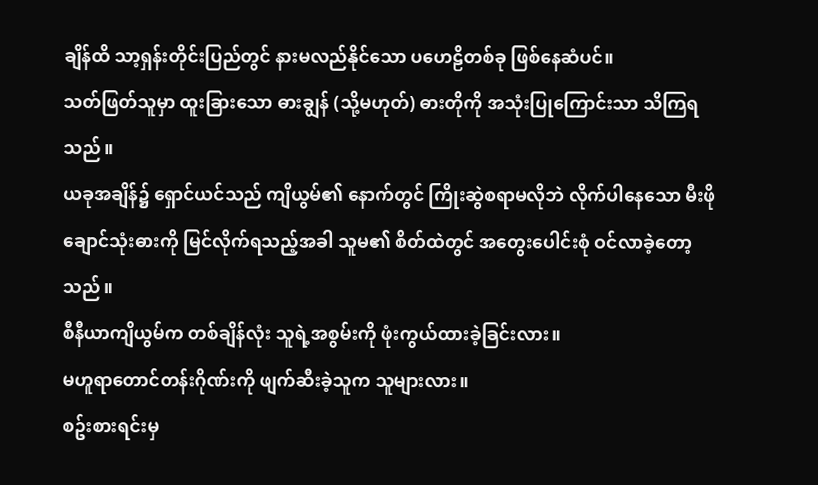ချိန်ထိ သာ့ရှန်းတိုင်းပြည်တွင် နားမလည်နိုင်သော ပဟေဠိတစ်ခု ဖြစ်နေဆံပင်။
သတ်ဖြတ်သူမှာ ထူးခြားသော ဓားချွန် (သို့မဟုတ်) ဓားတိုကို အသုံးပြုကြောင်းသာ သိကြရသည်။
ယခုအချိန်၌ ရှောင်ယင်သည် ကျိယွမ်၏ နောက်တွင် ကြိုးဆွဲစရာမလိုဘဲ လိုက်ပါနေသော မီးဖိုချောင်သုံးဓားကို မြင်လိုက်ရသည့်အခါ သူမ၏ စိတ်ထဲတွင် အတွေးပေါင်းစုံ ဝင်လာခဲ့တော့သည်။
စီနီယာကျိယွမ်က တစ်ချိန်လုံး သူရဲ့အစွမ်းကို ဖုံးကွယ်ထားခဲ့ခြင်းလား။
မဟူရာတောင်တန်းဂိုဏ်းကို ဖျက်ဆီးခဲ့သူက သူများလား။
စဥ်းစားရင်းမှ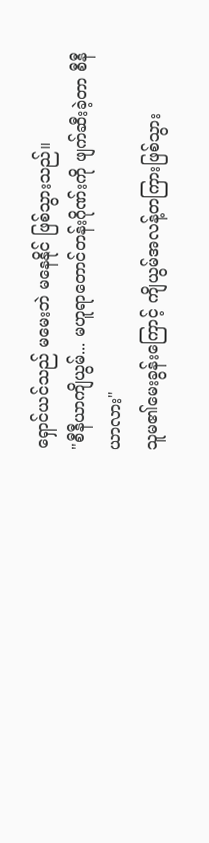ရှောင်ယင်သည် မမေးဘဲ မနေနိုင် ဖြစ်သွားသည်။
"စီနီယာကျိယွမ်... မဟူရာတောင်တန်းဂိုဏ်းကို ဖျက်ဆီးခဲ့တာ စီနီယာလား"
သူမ၏မေးခွန်းကြောင့် ကျိယွမ်အလန့်တကြားဖြစ်သွား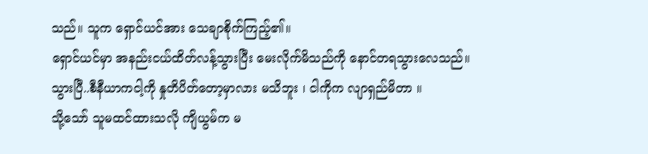သည်။ သူက ရှောင်ယင်အား သေချာစိုက်ကြည့်၏။
ရှောင်ယင်မှာ အနည်းငယ်ထိတ်လန့်သွားပြီး မေးလိုက်မိသည်ကို နောင်တရသွားလေသည်။
သွားပြီ..စီနီယာကငါ့ကို နှုတိပိတ်တော့မှာလား မသိဘူး ၊ ငါကိုက လျာရှည်မိတာ ။
သို့သော် သူမထင်ထားသလို ကျိယွမ်က မ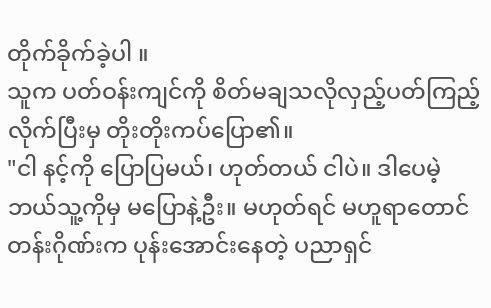တိုက်ခိုက်ခဲ့ပါ ။
သူက ပတ်ဝန်းကျင်ကို စိတ်မချသလိုလှည့်ပတ်ကြည့်လိုက်ပြီးမှ တိုးတိုးကပ်ပြော၏။
"ငါ နင့်ကို ပြောပြမယ်၊ ဟုတ်တယ် ငါပဲ။ ဒါပေမဲ့ ဘယ်သူ့ကိုမှ မပြောနဲ့ဦး။ မဟုတ်ရင် မဟူရာတောင်တန်းဂိုဏ်းက ပုန်းအောင်းနေတဲ့ ပညာရှင်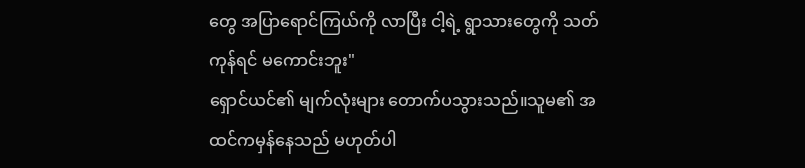တွေ အပြာရောင်ကြယ်ကို လာပြီး ငါ့ရဲ့ ရွာသားတွေကို သတ်ကုန်ရင် မကောင်းဘူး"
ရှောင်ယင်၏ မျက်လုံးများ တောက်ပသွားသည်။သူမ၏ အထင်ကမှန်နေသည် မဟုတ်ပါ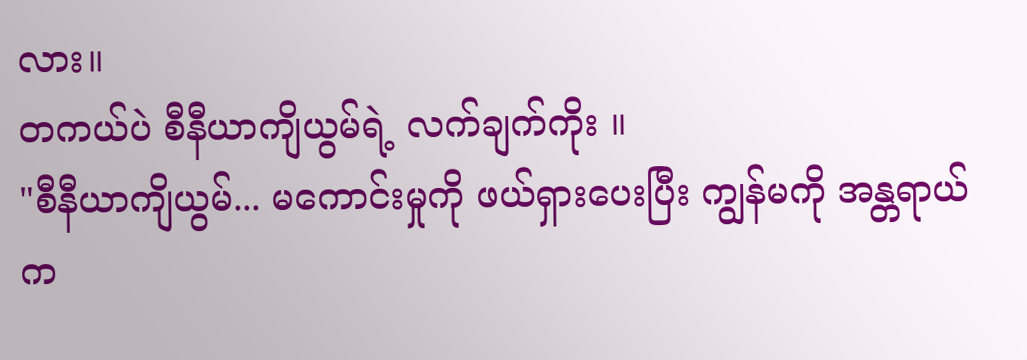လား။
တကယ်ပဲ စီနီယာကျိယွမ်ရဲ့ လက်ချက်ကိုး ။
"စီနီယာကျိယွမ်... မကောင်းမှုကို ဖယ်ရှားပေးပြီး ကျွန်မကို အန္တရာယ်က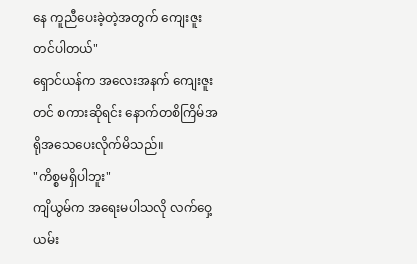နေ ကူညီပေးခဲ့တဲ့အတွက် ကျေးဇူးတင်ပါတယ်"
ရှောင်ယန်က အလေးအနက် ကျေးဇူးတင် စကားဆိုရင်း နောက်တစိကြိမ်အရိုအသေပေးလိုက်မိသည်။
"ကိစ္စမရှိပါဘူး"
ကျိယွမ်က အရေးမပါသလို လက်ဝှေ့ယမ်း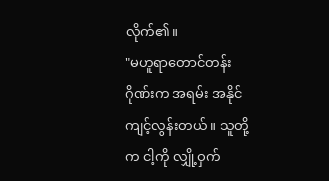လိုက်၏။
"မဟူရာတောင်တန်းဂိုဏ်းက အရမ်း အနိုင်ကျင့်လွန်းတယ်။ သူတို့က ငါ့ကို လျှို့ဝှက်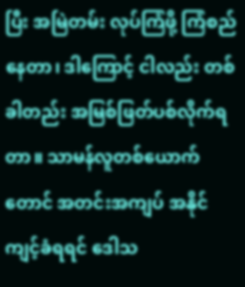ပြီး အမြဲတမ်း လုပ်ကြံဖို့ ကြံစည်နေတာ၊ ဒါကြောင့် ငါလည်း တစ်ခါတည်း အမြစ်ဖြတ်ပစ်လိုက်ရတာ။ သာမန်လူတစ်ယောက်တောင် အတင်းအကျပ် အနိုင်ကျင့်ခံရရင် ဒေါသ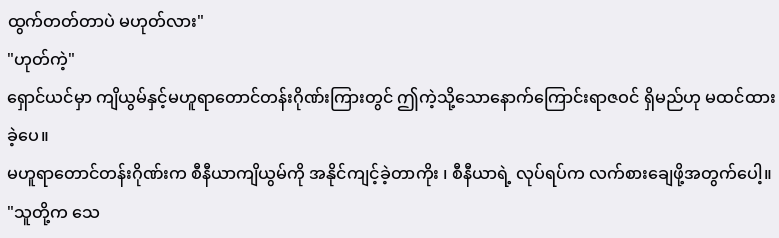ထွက်တတ်တာပဲ မဟုတ်လား"
"ဟုတ်ကဲ့"
ရှောင်ယင်မှာ ကျိယွမ်နှင့်မဟူရာတောင်တန်းဂိုဏ်းကြားတွင် ဤကဲ့သို့သောနောက်ကြောင်းရာဇဝင် ရှိမည်ဟု မထင်ထားခဲ့ပေ။
မဟူရာတောင်တန်းဂိုဏ်းက စီနီယာကျိယွမ်ကို အနိုင်ကျင့်ခဲ့တာကိုး ၊ စီနီယာရဲ့ လုပ်ရပ်က လက်စားချေဖို့အတွက်ပေါ့။
"သူတို့က သေ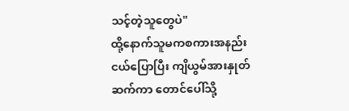သင့်တဲ့သူတွေပဲ"
ထို့နောက်သူမကစကားအနည်းငယ်ပြောပြီး ကျိယွမ်အားနှုတ်ဆက်ကာ တောင်ပေါ်သို့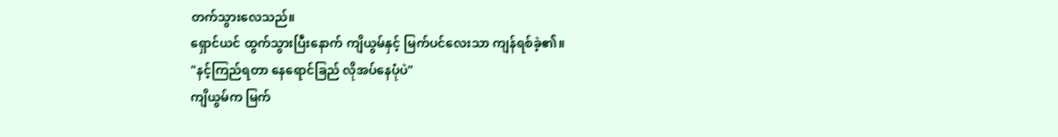တက်သွားလေသည်။
ရှောင်ယင် ထွက်သွားပြီးနောက် ကျိယွမ်နှင့် မြက်ပင်လေးသာ ကျန်ရစ်ခဲ့၏။
"နင့်ကြည်ရတာ နေရောင်ခြည် လိုအပ်နေပုံပဲ"
ကျိယွမ်က မြက်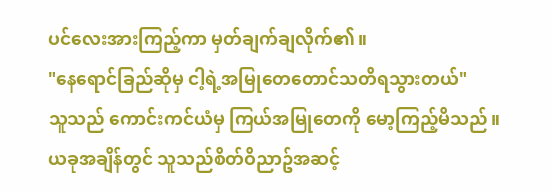ပင်လေးအားကြည့်ကာ မှတ်ချက်ချလိုက်၏။
"နေရောင်ခြည်ဆိုမှ ငါ့ရဲ့အမြုတေတောင်သတိရသွားတယ်"
သူသည် ကောင်းကင်ယံမှ ကြယ်အမြုတေကို မော့ကြည့်မိသည်။
ယခုအချိန်တွင် သူသည်စိတ်ဝိညာဥ်အဆင့်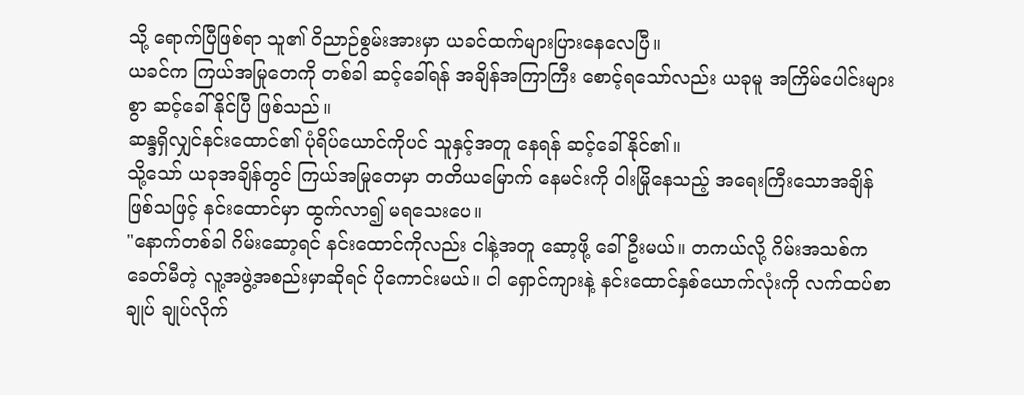သို့ ရောက်ပြီဖြစ်ရာ သူ၏ ဝိညာဉ်စွမ်းအားမှာ ယခင်ထက်များပြားနေလေပြီ။
ယခင်က ကြယ်အမြုတေကို တစ်ခါ ဆင့်ခေါ်ရန် အချိန်အကြာကြီး စောင့်ရသော်လည်း ယခုမူ အကြိမ်ပေါင်းများစွာ ဆင့်ခေါ်နိုင်ပြီ ဖြစ်သည်။
ဆန္ဒရှိလျှင်နင်းထောင်၏ ပုံရိပ်ယောင်ကိုပင် သူနှင့်အတူ နေရန် ဆင့်ခေါ်နိုင်၏။
သို့သော် ယခုအချိန်တွင် ကြယ်အမြုတေမှာ တတိယမြောက် နေမင်းကို ဝါးမြိုနေသည့် အရေးကြီးသောအချိန်ဖြစ်သဖြင့် နင်းထောင်မှာ ထွက်လာ၍ မရသေးပေ။
"နောက်တစ်ခါ ဂိမ်းဆော့ရင် နင်းထောင်ကိုလည်း ငါနဲ့အတူ ဆော့ဖို့ ခေါ်ဦးမယ်။ တကယ်လို့ ဂိမ်းအသစ်က ခေတ်မီတဲ့ လူ့အဖွဲ့အစည်းမှာဆိုရင် ပိုကောင်းမယ်။ ငါ ရှောင်ကျားနဲ့ နင်းထောင်နှစ်ယောက်လုံးကို လက်ထပ်စာချုပ် ချုပ်လိုက်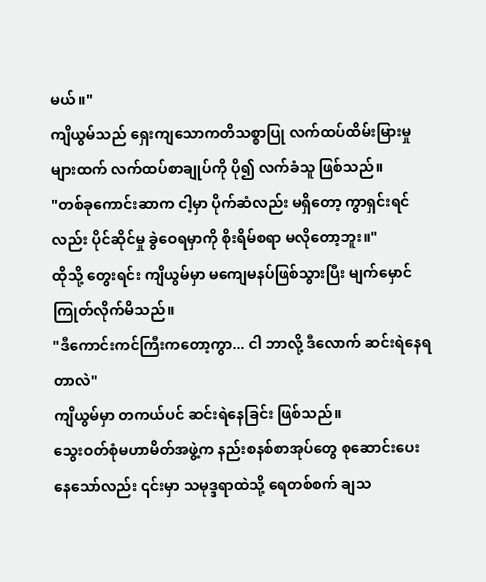မယ်။"
ကျိယွမ်သည် ရှေးကျသောကတိသစ္စာပြု လက်ထပ်ထိမ်းမြားမှုများထက် လက်ထပ်စာချုပ်ကို ပို၍ လက်ခံသူ ဖြစ်သည်။
"တစ်ခုကောင်းဆာက ငါ့မှာ ပိုက်ဆံလည်း မရှိတော့ ကွာရှင်းရင်လည်း ပိုင်ဆိုင်မှု ခွဲဝေရမှာကို စိုးရိမ်စရာ မလိုတော့ဘူး။"
ထိုသို့ တွေးရင်း ကျိယွမ်မှာ မကျေမနပ်ဖြစ်သွားပြီး မျက်မှောင်ကြုတ်လိုက်မိသည်။
"ဒီကောင်းကင်ကြီးကတော့ကွာ... ငါ ဘာလို့ ဒီလောက် ဆင်းရဲနေရတာလဲ"
ကျိယွမ်မှာ တကယ်ပင် ဆင်းရဲနေခြင်း ဖြစ်သည်။
သွေးဝတ်စုံမဟာမိတ်အဖွဲ့က နည်းစနစ်စာအုပ်တွေ စုဆောင်းပေးနေသော်လည်း ၎င်းမှာ သမုဒ္ဒရာထဲသို့ ရေတစ်စက် ချသ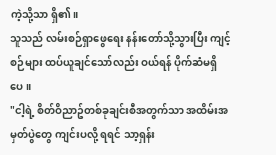ကဲ့သို့သာ ရှိ၏။
သူသည် လမ်းစဉ်ရှာဖွေရေး နန်းတော်သို့သွားပြီး ကျင့်စဉ်များ ထပ်ယူချင်သော်လည်း ဝယ်ရန် ပိုက်ဆံမရှိပေ။
"ငါ့ရဲ့ စိတ်ဝိညာဥ်တစ်ခုချင်းစီအတွက်သာ အထိမ်းအမှတ်ပွဲတွေ ကျင်းပလို့ ရရင် သာ့ရှန်း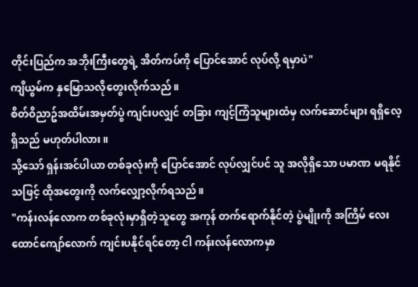တိုင်းပြည်က အဘိုးကြီးတွေရဲ့ အိတ်ကပ်ကို ပြောင်အောင် လုပ်လို့ ရမှာပဲ"
ကျိယွမ်က နှမြောသလိုတွေးလိုက်သည်။
စိတ်ဝိညာဥ်အထိမ်းအမှတ်ပွဲ ကျင်းပလျှင် တခြား ကျင့်ကြံသူများထံမှ လက်ဆောင်များ ရရှိလေ့ ရှိသည် မဟုတ်ပါလား။
သို့သော် ရှန်းအင်ပါယာ တစ်ခုလုံးကို ပြောင်အောင် လုပ်လျှင်ပင် သူ အလိုရှိသော ပမာဏ မရနိုင်သဖြင့် ထိုအတွေးကို လက်လျှော့လိုက်ရသည်။
"ကန်းလန်လောက တစ်ခုလုံးမှာရှိတဲ့သူတွေ အကုန် တက်ရောက်နိုင်တဲ့ ပွဲမျိုးကို အကြိမ် လေးထောင်ကျော်လောက် ကျင်းပနိုင်ရင်တော့ ငါ ကန်းလန်လောကမှာ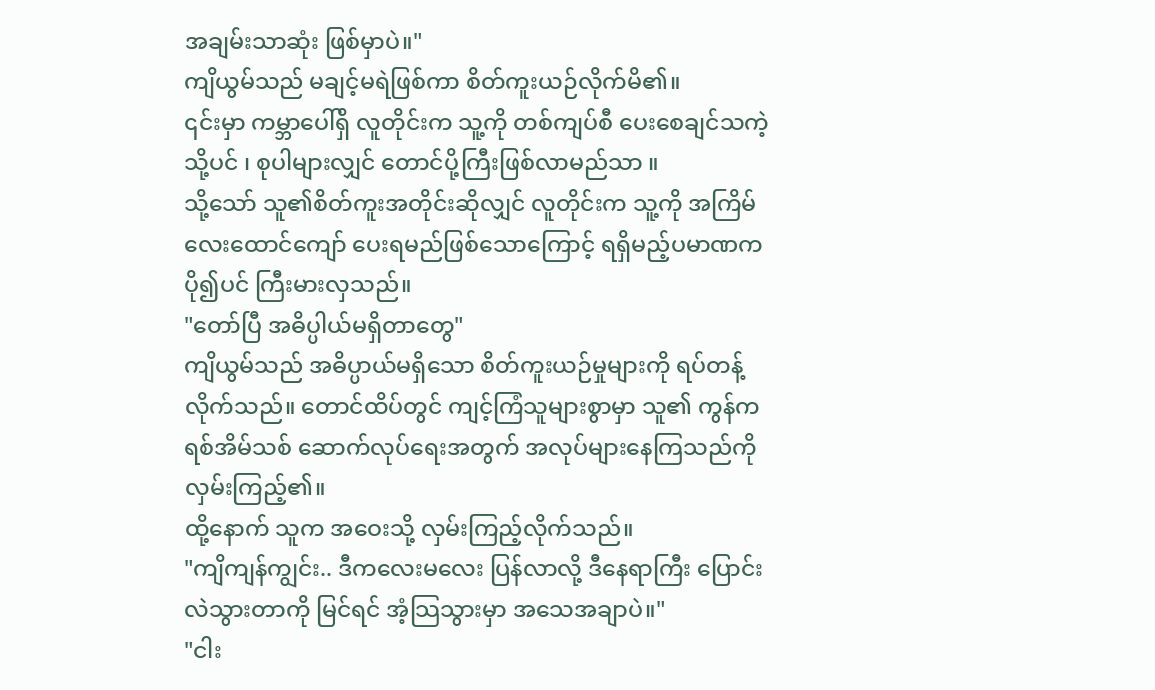အချမ်းသာဆုံး ဖြစ်မှာပဲ။"
ကျိယွမ်သည် မချင့်မရဲဖြစ်ကာ စိတ်ကူးယဉ်လိုက်မိ၏။
၎င်းမှာ ကမ္ဘာပေါ်ရှိ လူတိုင်းက သူ့ကို တစ်ကျပ်စီ ပေးစေချင်သကဲ့သို့ပင် ၊ စုပါများလျှင် တောင်ပို့ကြီးဖြစ်လာမည်သာ ။
သို့သော် သူ၏စိတ်ကူးအတိုင်းဆိုလျှင် လူတိုင်းက သူ့ကို အကြိမ် လေးထောင်ကျော် ပေးရမည်ဖြစ်သောကြောင့် ရရှိမည့်ပမာဏက ပို၍ပင် ကြီးမားလှသည်။
"တော်ပြီ အဓိပ္ပါယ်မရှိတာတွေ"
ကျိယွမ်သည် အဓိပ္ပာယ်မရှိသော စိတ်ကူးယဉ်မှုများကို ရပ်တန့်လိုက်သည်။ တောင်ထိပ်တွင် ကျင့်ကြံသူများစွာမှာ သူ၏ ကွန်ကရစ်အိမ်သစ် ဆောက်လုပ်ရေးအတွက် အလုပ်များနေကြသည်ကို လှမ်းကြည့်၏။
ထို့နောက် သူက အဝေးသို့ လှမ်းကြည့်လိုက်သည်။
"ကျိကျန်ကျွင်း.. ဒီကလေးမလေး ပြန်လာလို့ ဒီနေရာကြီး ပြောင်းလဲသွားတာကို မြင်ရင် အံ့သြသွားမှာ အသေအချာပဲ။"
"ငါး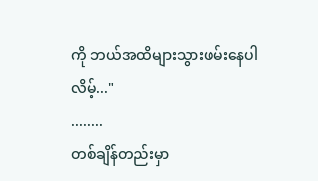ကို ဘယ်အထိများသွားဖမ်းနေပါလိမ့်..."
........
တစ်ချိန်တည်းမှာ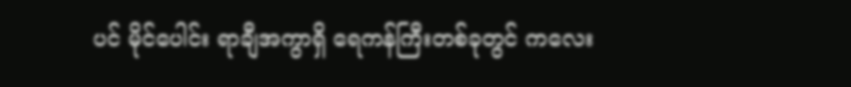ပင် မိုင်ပေါင်း ရာချီအကွာရှိ ရေကန်ကြီးတစ်ခုတွင် ကလေး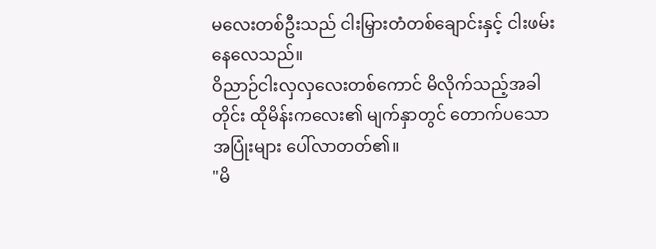မလေးတစ်ဦးသည် ငါးမြှားတံတစ်ချောင်းနှင့် ငါးဖမ်းနေလေသည်။
ဝိညာဉ်ငါးလှလှလေးတစ်ကောင် မိလိုက်သည့်အခါတိုင်း ထိုမိန်းကလေး၏ မျက်နှာတွင် တောက်ပသော အပြုံးများ ပေါ်လာတတ်၏။
"မိ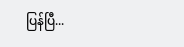ပြန်ပြီ...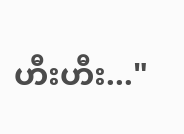ဟီးဟီး..."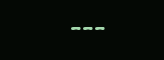---